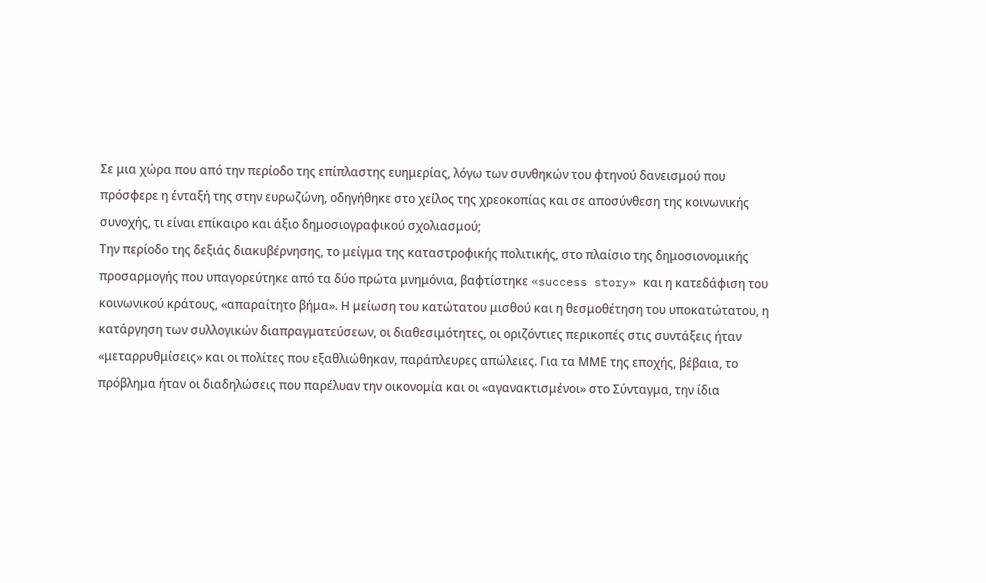Σε μια χώρα που από την περίοδο της επίπλαστης ευημερίας, λόγω των συνθηκών του φτηνού δανεισμού που πρόσφερε η ένταξή της στην ευρωζώνη, οδηγήθηκε στο χείλος της χρεοκοπίας και σε αποσύνθεση της κοινωνικής συνοχής, τι είναι επίκαιρο και άξιο δημοσιογραφικού σχολιασμού;
Την περίοδο της δεξιάς διακυβέρνησης, το μείγμα της καταστροφικής πολιτικής, στο πλαίσιο της δημοσιονομικής προσαρμογής που υπαγορεύτηκε από τα δύο πρώτα μνημόνια, βαφτίστηκε «success story» και η κατεδάφιση του κοινωνικού κράτους, «απαραίτητο βήμα». Η μείωση του κατώτατου μισθού και η θεσμοθέτηση του υποκατώτατου, η κατάργηση των συλλογικών διαπραγματεύσεων, οι διαθεσιμότητες, οι οριζόντιες περικοπές στις συντάξεις ήταν «μεταρρυθμίσεις» και οι πολίτες που εξαθλιώθηκαν, παράπλευρες απώλειες. Για τα ΜΜΕ της εποχής, βέβαια, το πρόβλημα ήταν οι διαδηλώσεις που παρέλυαν την οικονομία και οι «αγανακτισμένοι» στο Σύνταγμα, την ίδια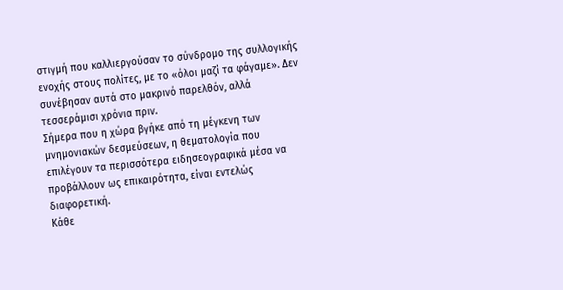στιγμή που καλλιεργούσαν το σύνδρομο της συλλογικής ενοχής στους πολίτες, με το «όλοι μαζί τα φάγαμε». Δεν συνέβησαν αυτά στο μακρινό παρελθόν, αλλά τεσσεράμισι χρόνια πριν.
Σήμερα που η χώρα βγήκε από τη μέγκενη των μνημονιακών δεσμεύσεων, η θεματολογία που επιλέγουν τα περισσότερα ειδησεογραφικά μέσα να προβάλλουν ως επικαιρότητα, είναι εντελώς διαφορετική.
Κάθε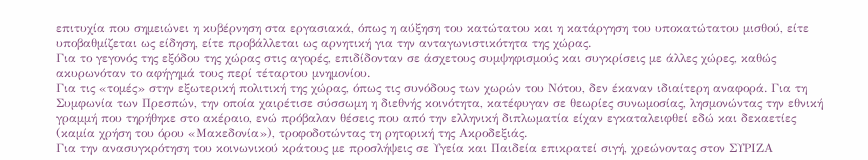επιτυχία που σημειώνει η κυβέρνηση στα εργασιακά, όπως η αύξηση του κατώτατου και η κατάργηση του υποκατώτατου μισθού, είτε υποβαθμίζεται ως είδηση, είτε προβάλλεται ως αρνητική για την ανταγωνιστικότητα της χώρας.
Για το γεγονός της εξόδου της χώρας στις αγορές, επιδίδονταν σε άσχετους συμψηφισμούς και συγκρίσεις με άλλες χώρες, καθώς ακυρωνόταν το αφήγημά τους περί τέταρτου μνημονίου.
Για τις «τομές» στην εξωτερική πολιτική της χώρας, όπως τις συνόδους των χωρών του Νότου, δεν έκαναν ιδιαίτερη αναφορά. Για τη Συμφωνία των Πρεσπών, την οποία χαιρέτισε σύσσωμη η διεθνής κοινότητα, κατέφυγαν σε θεωρίες συνωμοσίας, λησμονώντας την εθνική γραμμή που τηρήθηκε στο ακέραιο, ενώ πρόβαλαν θέσεις που από την ελληνική διπλωματία είχαν εγκαταλειφθεί εδώ και δεκαετίες (καμία χρήση του όρου «Μακεδονία»), τροφοδοτώντας τη ρητορική της Ακροδεξιάς.
Για την ανασυγκρότηση του κοινωνικού κράτους με προσλήψεις σε Υγεία και Παιδεία επικρατεί σιγή, χρεώνοντας στον ΣΥΡΙΖΑ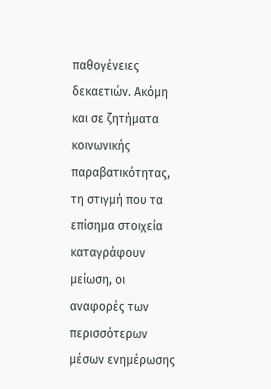παθογένειες δεκαετιών. Ακόμη και σε ζητήματα κοινωνικής παραβατικότητας, τη στιγμή που τα επίσημα στοιχεία καταγράφουν μείωση, οι αναφορές των περισσότερων μέσων ενημέρωσης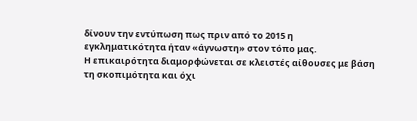δίνουν την εντύπωση πως πριν από το 2015 η εγκληματικότητα ήταν «άγνωστη» στον τόπο μας.
Η επικαιρότητα διαμορφώνεται σε κλειστές αίθουσες με βάση τη σκοπιμότητα και όχι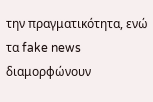την πραγματικότητα, ενώ τα fake news διαμορφώνουν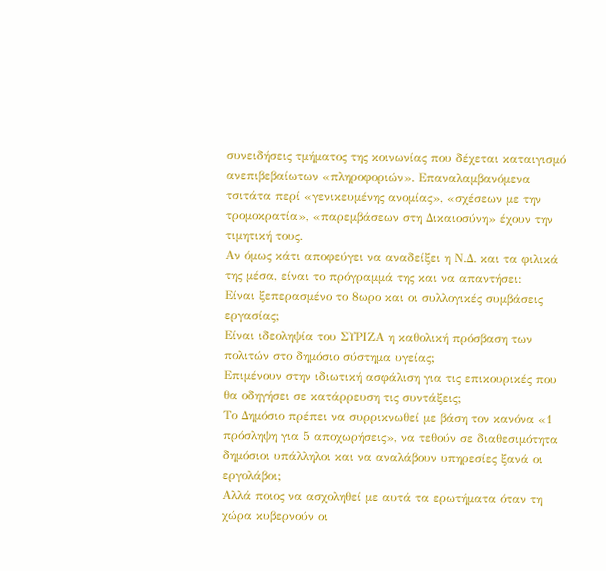συνειδήσεις τμήματος της κοινωνίας που δέχεται καταιγισμό ανεπιβεβαίωτων «πληροφοριών». Επαναλαμβανόμενα τσιτάτα περί «γενικευμένης ανομίας», «σχέσεων με την τρομοκρατία», «παρεμβάσεων στη Δικαιοσύνη» έχουν την τιμητική τους.
Αν όμως κάτι αποφεύγει να αναδείξει η Ν.Δ. και τα φιλικά της μέσα, είναι το πρόγραμμά της και να απαντήσει:
Είναι ξεπερασμένο το 8ωρο και οι συλλογικές συμβάσεις εργασίας;
Είναι ιδεοληψία του ΣΥΡΙΖΑ η καθολική πρόσβαση των πολιτών στο δημόσιο σύστημα υγείας;
Επιμένουν στην ιδιωτική ασφάλιση για τις επικουρικές που θα οδηγήσει σε κατάρρευση τις συντάξεις;
Το Δημόσιο πρέπει να συρρικνωθεί με βάση τον κανόνα «1 πρόσληψη για 5 αποχωρήσεις», να τεθούν σε διαθεσιμότητα δημόσιοι υπάλληλοι και να αναλάβουν υπηρεσίες ξανά οι εργολάβοι;
Αλλά ποιος να ασχοληθεί με αυτά τα ερωτήματα όταν τη χώρα κυβερνούν οι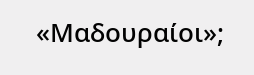«Μαδουραίοι»;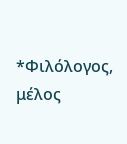*Φιλόλογος, μέλος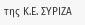της Κ.Ε. ΣΥΡΙΖΑ